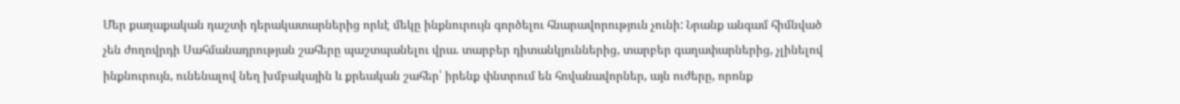Մեր քաղաքական դաշտի դերակատարներից որևէ մեկը ինքնուրույն գործելու հնարավորություն չունի: Նրանք անգամ հիմնված չեն ժողովրդի Սահմանադրության շահերը պաշտպանելու վրա. տարբեր դիտանկյուններից, տարբեր գաղափարներից, չլինելով ինքնուրույն, ունենալով նեղ խմբակային և քրեական շահեր՝ իրենք փնտրում են հովանավորներ, այն ուժերը, որոնք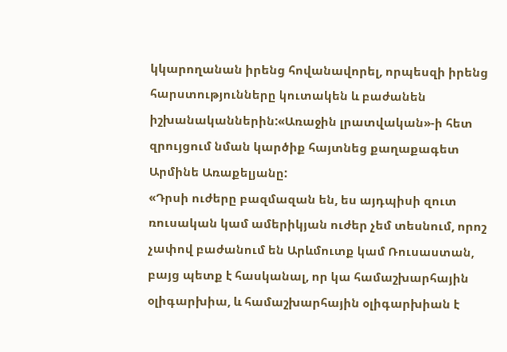կկարողանան իրենց հովանավորել, որպեսզի իրենց հարստությունները կուտակեն և բաժանեն իշխանականներին:«Առաջին լրատվական»-ի հետ զրույցում նման կարծիք հայտնեց քաղաքագետ Արմինե Առաքելյանը:
«Դրսի ուժերը բազմազան են, ես այդպիսի զուտ ռուսական կամ ամերիկյան ուժեր չեմ տեսնում, որոշ չափով բաժանում են Արևմուտք կամ Ռուսաստան, բայց պետք է հասկանալ, որ կա համաշխարհային օլիգարխիա, և համաշխարհային օլիգարխիան է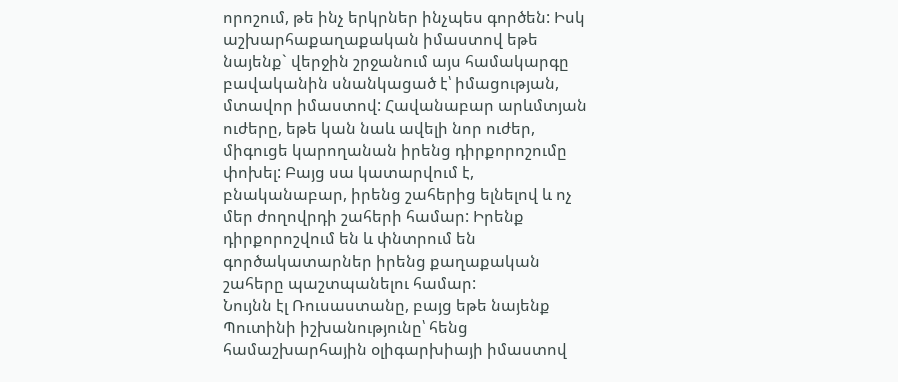որոշում, թե ինչ երկրներ ինչպես գործեն: Իսկ աշխարհաքաղաքական իմաստով եթե նայենք` վերջին շրջանում այս համակարգը բավականին սնանկացած է՝ իմացության, մտավոր իմաստով: Հավանաբար արևմտյան ուժերը, եթե կան նաև ավելի նոր ուժեր, միգուցե կարողանան իրենց դիրքորոշումը փոխել: Բայց սա կատարվում է, բնականաբար, իրենց շահերից ելնելով և ոչ մեր ժողովրդի շահերի համար: Իրենք դիրքորոշվում են և փնտրում են գործակատարներ իրենց քաղաքական շահերը պաշտպանելու համար:
Նույնն էլ Ռուսաստանը, բայց եթե նայենք Պուտինի իշխանությունը՝ հենց համաշխարհային օլիգարխիայի իմաստով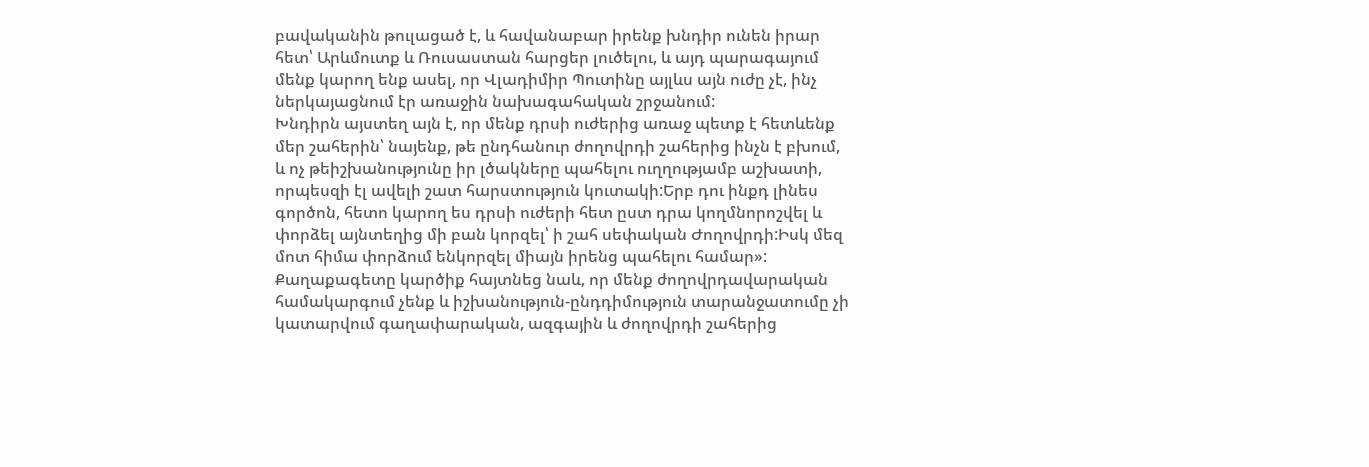բավականին թուլացած է, և հավանաբար իրենք խնդիր ունեն իրար հետ՝ Արևմուտք և Ռուսաստան հարցեր լուծելու, և այդ պարագայում մենք կարող ենք ասել, որ Վլադիմիր Պուտինը այլևս այն ուժը չէ, ինչ ներկայացնում էր առաջին նախագահական շրջանում:
Խնդիրն այստեղ այն է, որ մենք դրսի ուժերից առաջ պետք է հետևենք մեր շահերին՝ նայենք, թե ընդհանուր ժողովրդի շահերից ինչն է բխում, և ոչ թեիշխանությունը իր լծակները պահելու ուղղությամբ աշխատի, որպեսզի էլ ավելի շատ հարստություն կուտակի:Երբ դու ինքդ լինես գործոն, հետո կարող ես դրսի ուժերի հետ ըստ դրա կողմնորոշվել և փորձել այնտեղից մի բան կորզել՝ ի շահ սեփական Ժողովրդի:Իսկ մեզ մոտ հիմա փորձում ենկորզել միայն իրենց պահելու համար»:
Քաղաքագետը կարծիք հայտնեց նաև, որ մենք ժողովրդավարական համակարգում չենք և իշխանություն-ընդդիմություն տարանջատումը չի կատարվում գաղափարական, ազգային և ժողովրդի շահերից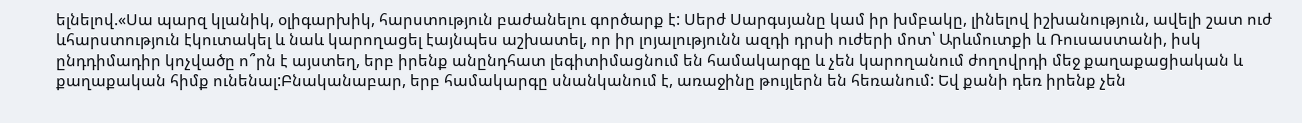ելնելով.«Սա պարզ կլանիկ, օլիգարխիկ, հարստություն բաժանելու գործարք է: Սերժ Սարգսյանը կամ իր խմբակը, լինելով իշխանություն, ավելի շատ ուժ ևհարստություն էկուտակել և նաև կարողացել էայնպես աշխատել, որ իր լոյալությունն ազդի դրսի ուժերի մոտ՝ Արևմուտքի և Ռուսաստանի, իսկ ընդդիմադիր կոչվածը ո՞րն է այստեղ, երբ իրենք անընդհատ լեգիտիմացնում են համակարգը և չեն կարողանում ժողովրդի մեջ քաղաքացիական և քաղաքական հիմք ունենալ:Բնականաբար, երբ համակարգը սնանկանում է, առաջինը թույլերն են հեռանում: Եվ քանի դեռ իրենք չեն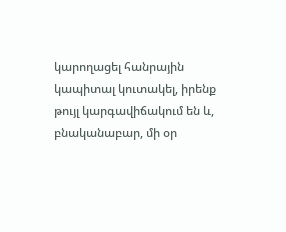կարողացել հանրային կապիտալ կուտակել, իրենք թույլ կարգավիճակում են և, բնականաբար, մի օր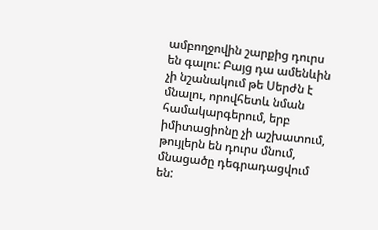ամբողջովին շարքից դուրս են գալու: Բայց դա ամենևին չի նշանակում թե Սերժն է մնալու, որովհետև նման համակարգերում, երբ իմիտացիոնը չի աշխատում, թույլերն են դուրս մնում, մնացածը դեգրադացվում են: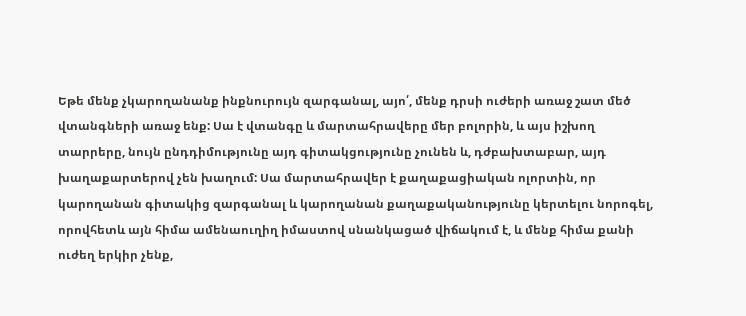Եթե մենք չկարողանանք ինքնուրույն զարգանալ, այո՛, մենք դրսի ուժերի առաջ շատ մեծ վտանգների առաջ ենք: Սա է վտանգը և մարտահրավերը մեր բոլորին, և այս իշխող տարրերը, նույն ընդդիմությունը այդ գիտակցությունը չունեն և, դժբախտաբար, այդ խաղաքարտերով չեն խաղում: Սա մարտահրավեր է քաղաքացիական ոլորտին, որ կարողանան գիտակից զարգանալ և կարողանան քաղաքականությունը կերտելու նորոգել, որովհետև այն հիմա ամենաուղիղ իմաստով սնանկացած վիճակում է, և մենք հիմա քանի ուժեղ երկիր չենք,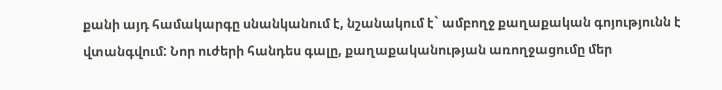քանի այդ համակարգը սնանկանում է, նշանակում է` ամբողջ քաղաքական գոյությունն է վտանգվում: Նոր ուժերի հանդես գալը, քաղաքականության առողջացումը մեր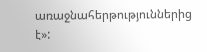առաջնահերթություններից է»: